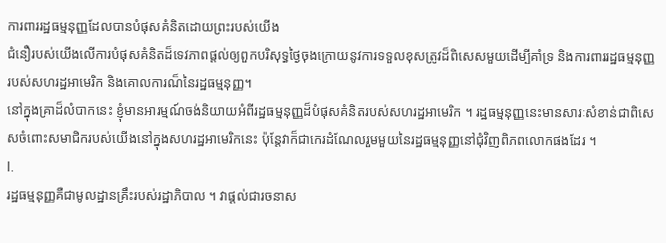ការពាររដ្ឋធម្មនុញ្ញដែលបានបំផុសគំនិតដោយព្រះរបស់យើង
ជំនឿរបស់យើងលើការបំផុសគំនិតដ៏ទេវភាពផ្ដល់ឲ្យពួកបរិសុទ្ធថ្ងៃចុងក្រោយនូវការទទួលខុសត្រូវដ៏ពិសេសមួយដើម្បីគាំទ្រ និងការពាររដ្ឋធម្មនុញ្ញរបស់សហរដ្ឋអាមេរិក និងគោលការណ៏នៃរដ្ឋធម្មនុញ្ញ។
នៅក្នុងគ្រាដ៏លំបាកនេះ ខ្ញុំមានអារម្មណ៍ចង់និយាយអំពីរដ្ឋធម្មនុញ្ញដ៏បំផុសគំនិតរបស់សហរដ្ឋអាមេរិក ។ រដ្ឋធម្មនុញ្ញនេះមានសារៈសំខាន់ជាពិសេសចំពោះសមាជិករបស់យើងនៅក្នុងសហរដ្ឋអាមេរិកនេះ ប៉ុន្តែវាក៏ជាកេរដំណែលរួមមួយនៃរដ្ឋធម្មនុញ្ញនៅជុំវិញពិភពលោកផងដែរ ។
I.
រដ្ឋធម្មនុញ្ញគឺជាមូលដ្ឋានគ្រឹះរបស់រដ្ឋាភិបាល ។ វាផ្តល់ជារចនាស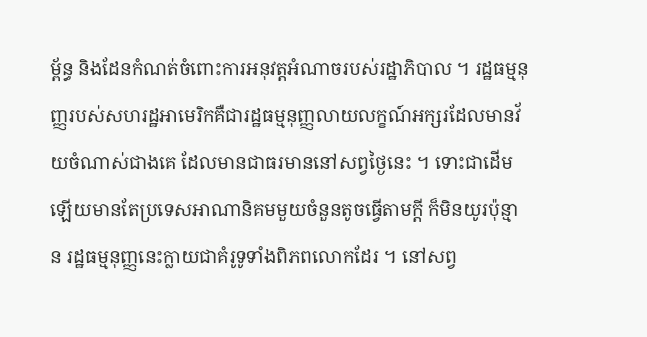ម្ព័ន្ធ និងដែនកំណត់ចំពោះការអនុវត្តអំណាចរបស់រដ្ឋាភិបាល ។ រដ្ឋធម្មនុញ្ញរបស់សហរដ្ឋអាមេរិកគឺជារដ្ឋធម្មនុញ្ញលាយលក្ខណ៍អក្សរដែលមានវ័យចំណាស់ជាងគេ ដែលមានជាធរមាននៅសព្វថ្ងៃនេះ ។ ទោះជាដើមឡើយមានតែប្រទេសអាណានិគមមួយចំនួនតូចធ្វើតាមក្តី ក៏មិនយូរប៉ុន្មាន រដ្ឋធម្មនុញ្ញនេះក្លាយជាគំរូទូទាំងពិភពលោកដែរ ។ នៅសព្វ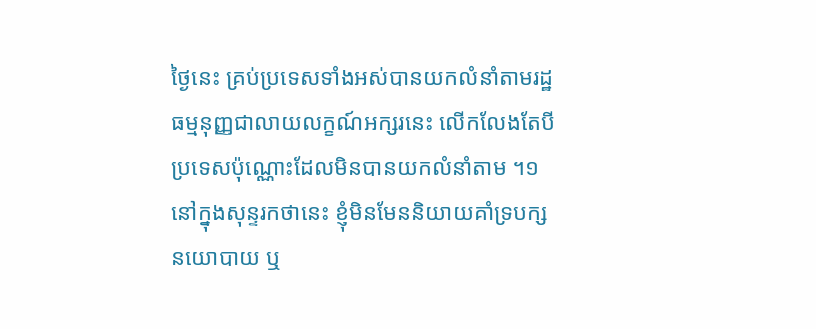ថ្ងៃនេះ គ្រប់ប្រទេសទាំងអស់បានយកលំនាំតាមរដ្ឋធម្មនុញ្ញជាលាយលក្ខណ៍អក្សរនេះ លើកលែងតែបីប្រទេសប៉ុណ្ណោះដែលមិនបានយកលំនាំតាម ។១
នៅក្នុងសុន្ទរកថានេះ ខ្ញុំមិនមែននិយាយគាំទ្របក្សនយោបាយ ឬ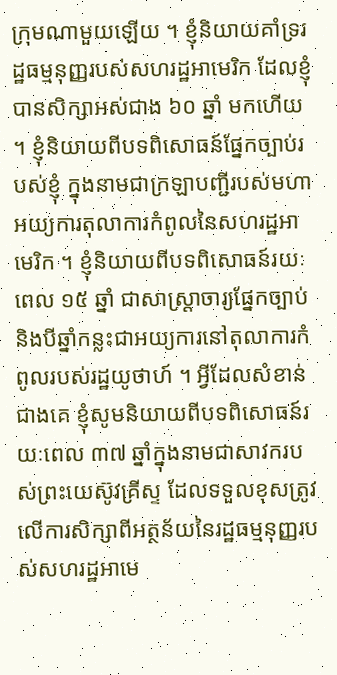ក្រុមណាមួយឡើយ ។ ខ្ញុំនិយាយគាំទ្ររដ្ឋធម្មនុញ្ញរបស់សហរដ្ឋអាមេរិក ដែលខ្ញុំបានសិក្សាអស់ជាង ៦០ ឆ្នាំ មកហើយ ។ ខ្ញុំនិយាយពីបទពិសោធន៍ផ្នែកច្បាប់របស់ខ្ញុំ ក្នុងនាមជាក្រឡាបញ្ជីរបស់មហាអយ្យការតុលាការកំពូលនៃសហរដ្ឋអាមេរិក ។ ខ្ញុំនិយាយពីបទពិសោធន៍រយៈពេល ១៥ ឆ្នាំ ជាសាស្រ្តាចារ្យផ្នែកច្បាប់ និងបីឆ្នាំកន្លះជាអយ្យការនៅតុលាការកំពូលរបស់រដ្ឋយូថាហ៍ ។ អ្វីដែលសំខាន់ជាងគេ ខ្ញុំសូមនិយាយពីបទពិសោធន៍រយៈពេល ៣៧ ឆ្នាំក្នុងនាមជាសាវករបស់ព្រះយេស៊ូវគ្រីស្ទ ដែលទទួលខុសត្រូវលើការសិក្សាពីអត្ថន័យនៃរដ្ឋធម្មនុញ្ញរបស់សហរដ្ឋអាមេ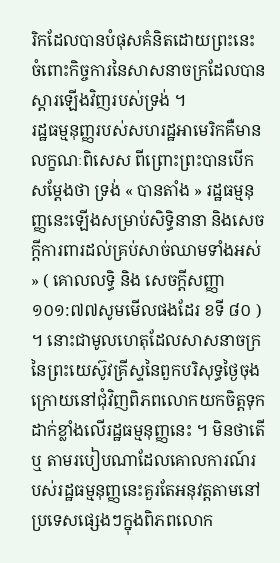រិកដែលបានបំផុសគំនិតដោយព្រះនេះ ចំពោះកិច្ចការនៃសាសនាចក្រដែលបានស្តារឡើងវិញរបស់ទ្រង់ ។
រដ្ឋធម្មនុញ្ញរបស់សហរដ្ឋអាមេរិកគឺមានលក្ខណៈពិសេស ពីព្រោះព្រះបានបើកសម្តែងថា ទ្រង់ « បានតាំង » រដ្ឋធម្មនុញ្ញនេះឡើងសម្រាប់សិទ្ធិនានា និងសេចក្ដីការពារដល់គ្រប់សាច់ឈាមទាំងអស់ » ( គោលលទ្ធិ និង សេចក្តីសញ្ញា ១០១:៧៧សូមមើលផងដែរ ខទី ៨០ ) ។ នោះជាមូលហេតុដែលសាសនាចក្រនៃព្រះយេស៊ូវគ្រីស្ទនៃពួកបរិសុទ្ធថ្ងៃចុងក្រោយនៅជុំវិញពិភពលោកយកចិត្តទុកដាក់ខ្លាំងលើរដ្ឋធម្មនុញ្ញនេះ ។ មិនថាតើ ឬ តាមរបៀបណាដែលគោលការណ៍របស់រដ្ឋធម្មនុញ្ញនេះគួរតែអនុវត្តតាមនៅប្រទេសផ្សេងៗក្នុងពិភពលោក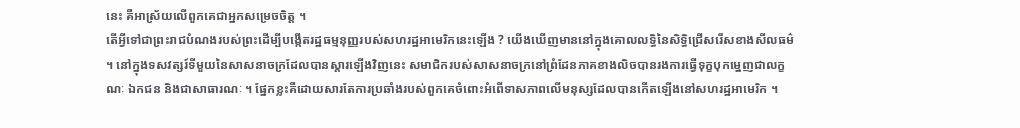នេះ គឺអាស្រ័យលើពួកគេជាអ្នកសម្រេចចិត្ត ។
តើអ្វីទៅជាព្រះរាជបំណងរបស់ព្រះដើម្បីបង្កើតរដ្ឋធម្មនុញ្ញរបស់សហរដ្ឋអាមេរិកនេះឡើង ? យើងឃើញមាននៅក្នុងគោលលទ្ធិនៃសិទិ្ធជ្រើសរើសខាងសីលធម៌ ។ នៅក្នុងទសវត្សរ៍ទីមួយនៃសាសនាចក្រដែលបានស្តារឡើងវិញនេះ សមាជិករបស់សាសនាចក្រនៅព្រំដែនភាគខាងលិចបានរងការធ្វើទុក្ខបុកម្នេញជាលក្ខណៈ ឯកជន និងជាសាធារណៈ ។ ផ្នែកខ្លះគឺដោយសារតែការប្រឆាំងរបស់ពួកគេចំពោះអំពើទាសភាពលើមនុស្សដែលបានកើតឡើងនៅសហរដ្ឋអាមេរិក ។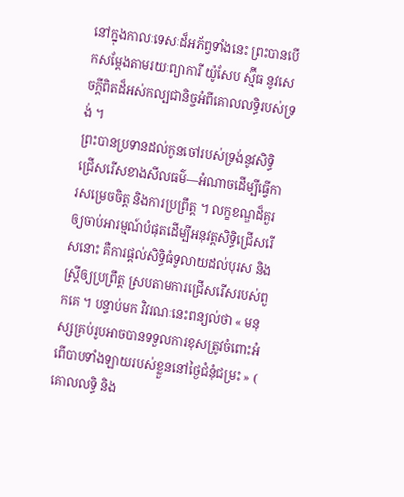នៅក្នុងកាលៈទេសៈដ៏អភ័ព្វទាំងនេះ ព្រះបានបើកសម្តែងតាមរយៈព្យាការី យ៉ូសែប ស្ម៊ីធ នូវសេចក្តីពិតដ៏អស់កល្បជានិច្ចអំពីគោលលទ្ធិរបស់ទ្រង់ ។
ព្រះបានប្រទានដល់កូនចៅរបស់ទ្រង់នូវសិទ្ធិជ្រើសរើសខាងសីលធម៌—អំណាចដើម្បីធ្វើការសម្រេចចិត្ត និងការប្រព្រឹត្ត ។ លក្ខខណ្ឌដ៏គួរឲ្យចាប់អារម្មណ៍បំផុតដើម្បីអនុវត្តសិទ្ធិជ្រើសរើសនោះ គឺការផ្តល់សិទ្ធិធំទូលាយដល់បុរស និងស្រ្តីឲ្យប្រព្រឹត្ត ស្របតាមការជ្រើសរើសរបស់ពួកគេ ។ បន្ទាប់មក វិវរណៈនេះពន្យល់ថា « មនុស្សគ្រប់រូបអាចបានទទួលការខុសត្រូវចំពោះអំពើបាបទាំងឡាយរបស់ខ្លួននៅថ្ងៃជំនុំជម្រះ » ( គោលលទ្ធិ និង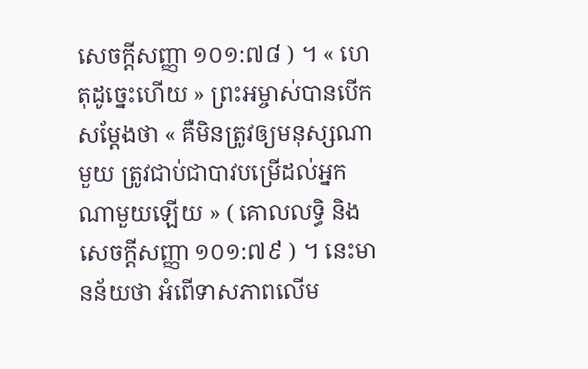សេចក្តីសញ្ញា ១០១:៧៨ ) ។ « ហេតុដូច្នេះហើយ » ព្រះអម្ចាស់បានបើកសម្តែងថា « គឺមិនត្រូវឲ្យមនុស្សណាមួយ ត្រូវជាប់ជាបាវបម្រើដល់អ្នកណាមួយឡើយ » ( គោលលទ្ធិ និង សេចក្តីសញ្ញា ១០១:៧៩ ) ។ នេះមានន័យថា អំពើទាសភាពលើម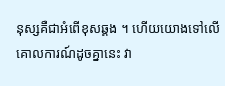នុស្សគឺជាអំពើខុសឆ្គង ។ ហើយយោងទៅលើគោលការណ៍ដូចគ្នានេះ វា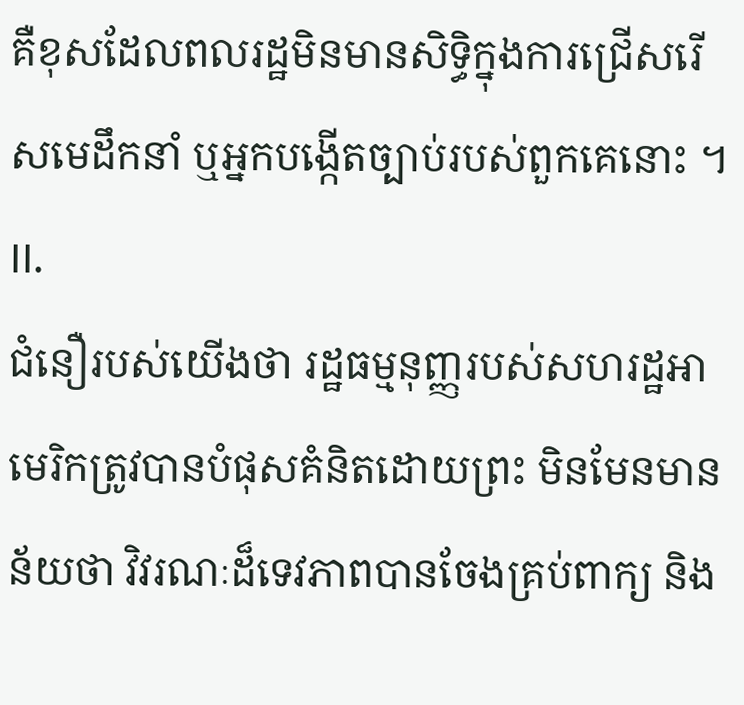គឺខុសដែលពលរដ្ឋមិនមានសិទ្ធិក្នុងការជ្រើសរើសមេដឹកនាំ ឬអ្នកបង្កើតច្បាប់របស់ពួកគេនោះ ។
II.
ជំនឿរបស់យើងថា រដ្ឋធម្មនុញ្ញរបស់សហរដ្ឋអាមេរិកត្រូវបានបំផុសគំនិតដោយព្រះ មិនមែនមានន័យថា វិវរណៈដ៏ទេវភាពបានចែងគ្រប់ពាក្យ និង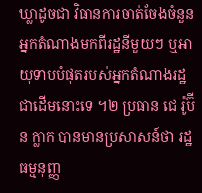ឃ្លាដូចជា វិធានការចាត់ចែងចំនួនអ្នកតំណាងមកពីរដ្ឋនីមួយៗ ឬអាយុទាបបំផុតរបស់អ្នកតំណាងរដ្ឋជាដើមនោះទេ ។២ ប្រធាន ជេ រ៉ូប៊ីន ក្លាក បានមានប្រសាសន៍ថា រដ្ឋធម្មនុញ្ញ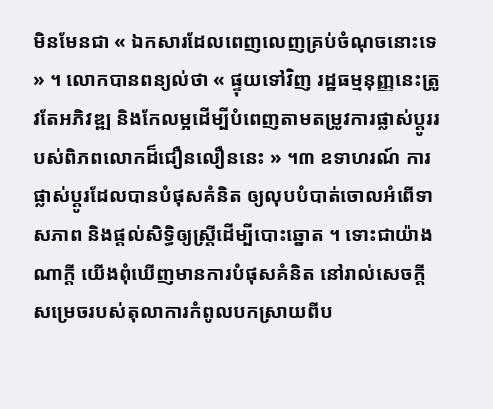មិនមែនជា « ឯកសារដែលពេញលេញគ្រប់ចំណុចនោះទេ » ។ លោកបានពន្យល់ថា « ផ្ទុយទៅវិញ រដ្ឋធម្មនុញ្ញនេះត្រូវតែអភិវឌ្ឍ និងកែលម្អដើម្បីបំពេញតាមតម្រូវការផ្លាស់ប្តូររបស់ពិភពលោកដ៏ជឿនលឿននេះ » ។៣ ឧទាហរណ៍ ការផ្លាស់ប្តូរដែលបានបំផុសគំនិត ឲ្យលុបបំបាត់ចោលអំពើទាសភាព និងផ្តល់សិទ្ធិឲ្យស្ត្រីដើម្បីបោះឆ្នោត ។ ទោះជាយ៉ាងណាក្តី យើងពុំឃើញមានការបំផុសគំនិត នៅរាល់សេចក្តីសម្រេចរបស់តុលាការកំពូលបកស្រាយពីប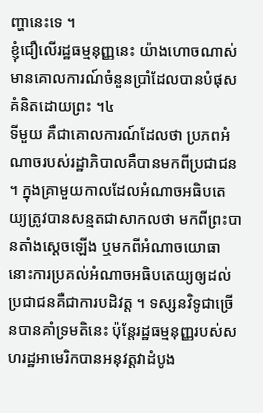ញ្ហានេះទេ ។
ខ្ញុំជឿលើរដ្ឋធម្មនុញ្ញនេះ យ៉ាងហោចណាស់មានគោលការណ៍ចំនួនប្រាំដែលបានបំផុសគំនិតដោយព្រះ ។៤
ទីមួយ គឺជាគោលការណ៍ដែលថា ប្រភពអំណាចរបស់រដ្ឋាភិបាលគឺបានមកពីប្រជាជន ។ ក្នុងគ្រាមួយកាលដែលអំណាចអធិបតេយ្យត្រូវបានសន្មតជាសាកលថា មកពីព្រះបានតាំងស្តេចឡើង ឬមកពីអំណាចយោធា នោះការប្រគល់អំណាចអធិបតេយ្យឲ្យដល់ប្រជាជនគឺជាការបដិវត្ត ។ ទស្សនវិទូជាច្រើនបានគាំទ្រមតិនេះ ប៉ុន្តែរដ្ឋធម្មនុញ្ញរបស់សហរដ្ឋអាមេរិកបានអនុវត្តវាដំបូង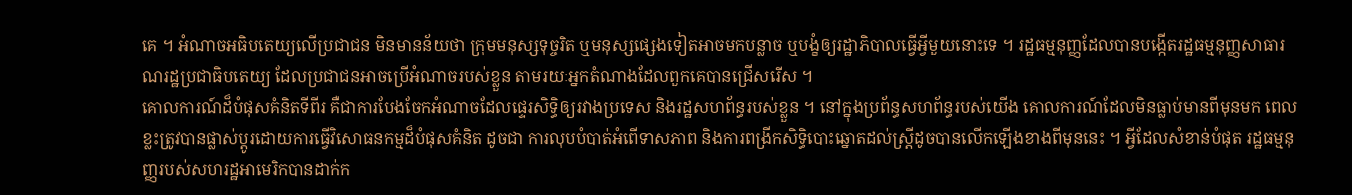គេ ។ អំណាចអធិបតេយ្យលើប្រជាជន មិនមានន័យថា ក្រុមមនុស្សទុច្ចរិត ឬមនុស្សផ្សេងទៀតអាចមកបន្លាច ឬបង្ខំឲ្យរដ្ឋាភិបាលធ្វើអ្វីមួយនោះទេ ។ រដ្ឋធម្មនុញ្ញដែលបានបង្កើតរដ្ឋធម្មនុញ្ញសាធារណរដ្ឋប្រជាធិបតេយ្យ ដែលប្រជាជនអាចប្រើអំណាចរបស់ខ្លួន តាមរយៈអ្នកតំណាងដែលពួកគេបានជ្រើសរើស ។
គោលការណ៍ដ៏បំផុសគំនិតទីពីរ គឺជាការបែងចែកអំណាចដែលផ្ទេរសិទ្ធិឲ្យរវាងប្រទេស និងរដ្ឋសហព័ន្ធរបស់ខ្លួន ។ នៅក្នុងប្រព័ន្ធសហព័ន្ធរបស់យើង គោលការណ៍ដែលមិនធ្លាប់មានពីមុនមក ពេលខ្លះត្រូវបានផ្លាស់ប្តូរដោយការធ្វើវិសោធនកម្មដ៏បំផុសគំនិត ដូចជា ការលុបបំបាត់អំពើទាសភាព និងការពង្រីកសិទ្ធិបោះឆ្នោតដល់ស្ត្រីដូចបានលើកឡើងខាងពីមុននេះ ។ អ្វីដែលសំខាន់បំផុត រដ្ឋធម្មនុញ្ញរបស់សហរដ្ឋអាមេរិកបានដាក់ក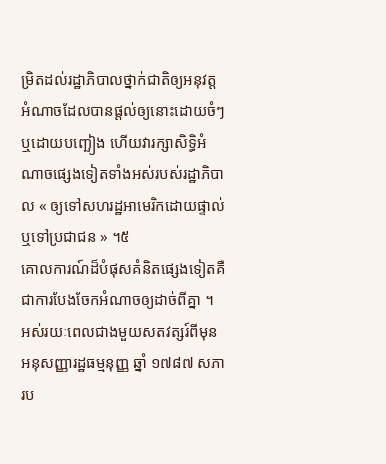ម្រិតដល់រដ្ឋាភិបាលថ្នាក់ជាតិឲ្យអនុវត្តអំណាចដែលបានផ្តល់ឲ្យនោះដោយចំៗ ឬដោយបញ្ឆៀង ហើយវារក្សាសិទ្ធិអំណាចផ្សេងទៀតទាំងអស់របស់រដ្ឋាភិបាល « ឲ្យទៅសហរដ្ឋអាមេរិកដោយផ្ទាល់ ឬទៅប្រជាជន » ។៥
គោលការណ៍ដ៏បំផុសគំនិតផ្សេងទៀតគឺជាការបែងចែកអំណាចឲ្យដាច់ពីគ្នា ។ អស់រយៈពេលជាងមួយសតវត្សរ៍ពីមុនអនុសញ្ញារដ្ឋធម្មនុញ្ញ ឆ្នាំ ១៧៨៧ សភារប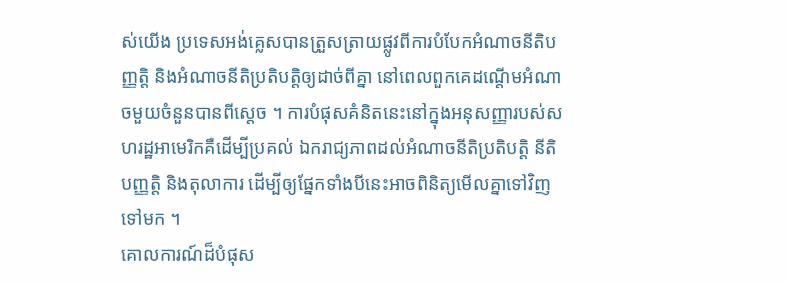ស់យើង ប្រទេសអង់គ្លេសបានត្រួសត្រាយផ្លូវពីការបំបែកអំណាចនីតិបញ្ញត្តិ និងអំណាចនីតិប្រតិបត្តិឲ្យដាច់ពីគ្នា នៅពេលពួកគេដណ្តើមអំណាចមួយចំនួនបានពីស្តេច ។ ការបំផុសគំនិតនេះនៅក្នុងអនុសញ្ញារបស់សហរដ្ឋអាមេរិកគឺដើម្បីប្រគល់ ឯករាជ្យភាពដល់អំណាចនីតិប្រតិបត្តិ នីតិបញ្ញត្តិ និងតុលាការ ដើម្បីឲ្យផ្នែកទាំងបីនេះអាចពិនិត្យមើលគ្នាទៅវិញទៅមក ។
គោលការណ៍ដ៏បំផុស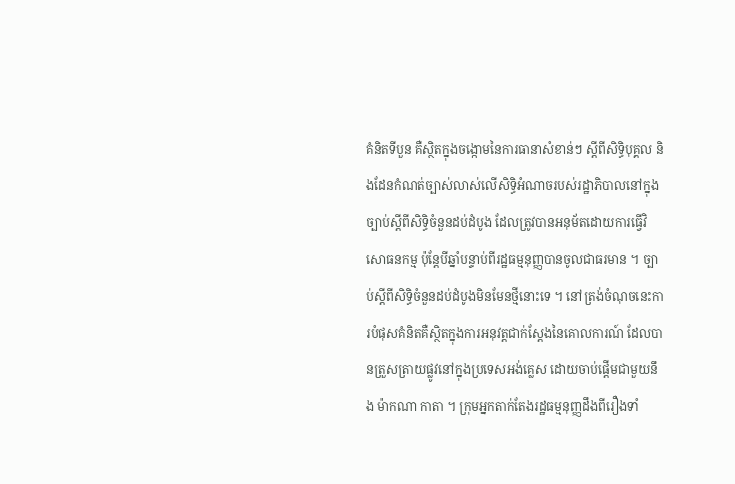គំនិតទីបួន គឺស្ថិតក្នុងចង្កោមនៃការធានាសំខាន់ៗ ស្តីពីសិទ្ធិបុគ្គល និងដែនកំណត់ច្បាស់លាស់លើសិទ្ធិអំណាចរបស់រដ្ឋាភិបាលនៅក្នុងច្បាប់ស្តីពីសិទ្ធិចំនួនដប់ដំបូង ដែលត្រូវបានអនុម័តដោយការធ្វើវិសោធនកម្ម ប៉ុន្តែបីឆ្នាំបន្ទាប់ពីរដ្ឋធម្មនុញ្ញបានចូលជាធរមាន ។ ច្បាប់ស្តីពីសិទ្ធិចំនួនដប់ដំបូងមិនមែនថ្មីនោះទេ ។ នៅត្រង់ចំណុចនេះការបំផុសគំនិតគឺស្ថិតក្នុងការអនុវត្តជាក់ស្តែងនៃគោលការណ៍ ដែលបានត្រួសត្រាយផ្លូវនៅក្នុងប្រទេសអង់គ្លេស ដោយចាប់ផ្តើមជាមួយនឹង ម៉ាកណា កាតា ។ ក្រុមអ្នកតាក់តែងរដ្ឋធម្មនុញ្ញដឹងពីរឿងទាំ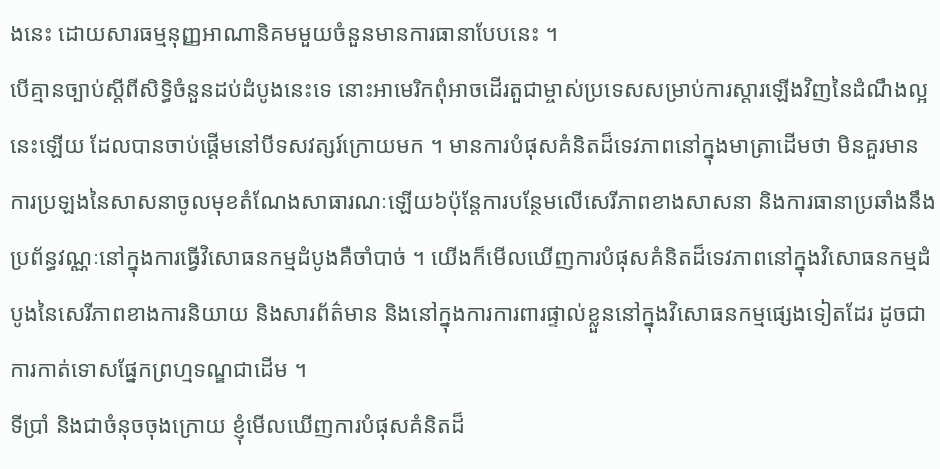ងនេះ ដោយសារធម្មនុញ្ញអាណានិគមមួយចំនួនមានការធានាបែបនេះ ។
បើគ្មានច្បាប់ស្តីពីសិទ្ធិចំនួនដប់ដំបូងនេះទេ នោះអាមេរិកពុំអាចដើរតួជាម្ចាស់ប្រទេសសម្រាប់ការស្តារឡើងវិញនៃដំណឹងល្អនេះឡើយ ដែលបានចាប់ផ្តើមនៅបីទសវត្សរ៍ក្រោយមក ។ មានការបំផុសគំនិតដ៏ទេវភាពនៅក្នុងមាត្រាដើមថា មិនគួរមានការប្រឡងនៃសាសនាចូលមុខតំណែងសាធារណៈឡើយ៦ប៉ុន្តែការបន្ថែមលើសេរីភាពខាងសាសនា និងការធានាប្រឆាំងនឹងប្រព័ន្ធវណ្ណៈនៅក្នុងការធ្វើវិសោធនកម្មដំបូងគឺចាំបាច់ ។ យើងក៏មើលឃើញការបំផុសគំនិតដ៏ទេវភាពនៅក្នុងវិសោធនកម្មដំបូងនៃសេរីភាពខាងការនិយាយ និងសារព័ត៌មាន និងនៅក្នុងការការពារផ្ទាល់ខ្លួននៅក្នុងវិសោធនកម្មផ្សេងទៀតដែរ ដូចជា ការកាត់ទោសផ្នែកព្រហ្មទណ្ឌជាដើម ។
ទីប្រាំ និងជាចំនុចចុងក្រោយ ខ្ញុំមើលឃើញការបំផុសគំនិតដ៏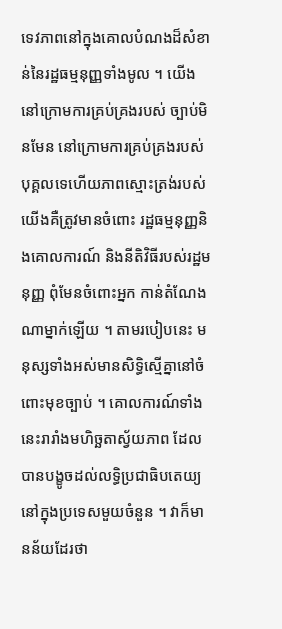ទេវភាពនៅក្នុងគោលបំណងដ៏សំខាន់នៃរដ្ឋធម្មនុញ្ញទាំងមូល ។ យើងនៅក្រោមការគ្រប់គ្រងរបស់ ច្បាប់មិនមែន នៅក្រោមការគ្រប់គ្រងរបស់បុគ្គលទេហើយភាពស្មោះត្រង់របស់យើងគឺត្រូវមានចំពោះ រដ្ឋធម្មនុញ្ញនិងគោលការណ៍ និងនីតិវិធីរបស់រដ្ឋមនុញ្ញ ពុំមែនចំពោះអ្នក កាន់តំណែងណាម្នាក់ឡើយ ។ តាមរបៀបនេះ មនុស្សទាំងអស់មានសិទ្ធិស្មើគ្នានៅចំពោះមុខច្បាប់ ។ គោលការណ៍ទាំងនេះរារាំងមហិច្ឆតាស្វ័យភាព ដែលបានបង្ខូចដល់លទ្ធិប្រជាធិបតេយ្យនៅក្នុងប្រទេសមួយចំនួន ។ វាក៏មានន័យដែរថា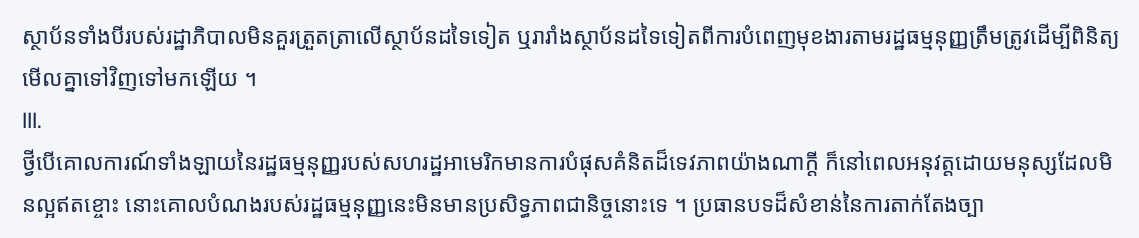ស្ថាប័នទាំងបីរបស់រដ្ឋាភិបាលមិនគួរត្រួតត្រាលើស្ថាប័នដទៃទៀត ឬរារាំងស្ថាប័នដទៃទៀតពីការបំពេញមុខងារតាមរដ្ឋធម្មនុញ្ញត្រឹមត្រូវដើម្បីពិនិត្យមើលគ្នាទៅវិញទៅមកឡើយ ។
III.
ថ្វីបើគោលការណ៍ទាំងឡាយនៃរដ្ឋធម្មនុញ្ញរបស់សហរដ្ឋអាមេរិកមានការបំផុសគំនិតដ៏ទេវភាពយ៉ាងណាក្ដី ក៏នៅពេលអនុវត្តដោយមនុស្សដែលមិនល្អឥតខ្ចោះ នោះគោលបំណងរបស់រដ្ឋធម្មនុញ្ញនេះមិនមានប្រសិទ្ធភាពជានិច្ចនោះទេ ។ ប្រធានបទដ៏សំខាន់នៃការតាក់តែងច្បា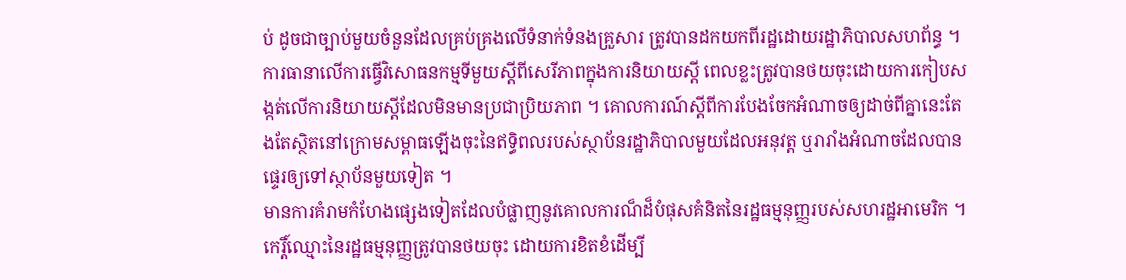ប់ ដូចជាច្បាប់មួយចំនួនដែលគ្រប់គ្រងលើទំនាក់ទំនងគ្រួសារ ត្រូវបានដកយកពីរដ្ឋដោយរដ្ឋាភិបាលសហព័ន្ធ ។ ការធានាលើការធ្វើវិសោធនកម្មទីមួយស្ដីពីសេរីភាពក្នុងការនិយាយស្ដី ពេលខ្លះត្រូវបានថយចុះដោយការកៀបសង្កត់លើការនិយាយស្តីដែលមិនមានប្រជាប្រិយភាព ។ គោលការណ៍ស្ដីពីការបែងចែកអំណាចឲ្យដាច់ពីគ្នានេះតែងតែស្ថិតនៅក្រោមសម្ពាធឡើងចុះនៃឥទ្ធិពលរបស់ស្ថាប័នរដ្ឋាភិបាលមួយដែលអនុវត្ត ឬរារាំងអំណាចដែលបានផ្ទេរឲ្យទៅស្ថាប័នមួយទៀត ។
មានការគំរាមកំហែងផ្សេងទៀតដែលបំផ្លាញនូវគោលការណ៏ដ៏បំផុសគំនិតនៃរដ្ឋធម្មនុញ្ញរបស់សហរដ្ឋអាមេរិក ។ កេរ្តិ៍ឈ្មោះនៃរដ្ឋធម្មនុញ្ញត្រូវបានថយចុះ ដោយការខិតខំដើម្បី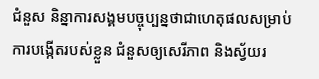ជំនួស និន្នាការសង្គមបច្ចុប្បន្នថាជាហេតុផលសម្រាប់ការបង្កើតរបស់ខ្លួន ជំនួសឲ្យសេរីភាព និងស្វ័យរ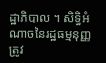ដ្ឋាភិបាល ។ សិទ្ធិអំណាចនៃរដ្ឋធម្មនុញ្ញត្រូវ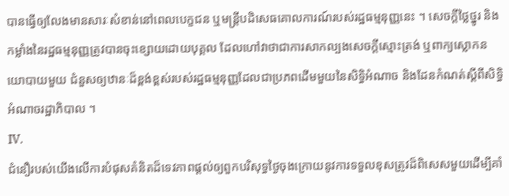បានធ្វើឲ្យលែងមានសារៈសំខាន់នៅពេលបេក្ខជន ឬមន្ត្រីបដិសេធគោលការណ៍របស់រដ្ឋធម្មនុញ្ញនេះ ។ សេចក្តីថ្លៃថ្នូរ និងកម្លាំងនៃរដ្ឋធម្មនុញ្ញត្រូវបានចុះខ្សោយដោយបុគ្គល ដែលហៅវាថាជាការសាកល្បងសេចក្ដីស្មោះត្រង់ ឬពាក្យស្លោកនយោបាយមួយ ជំនួសឲ្យឋានៈដ៏ខ្ពង់ខ្ពស់របស់រដ្ឋធម្មនុញ្ញដែលជាប្រភពដើមមួយនៃសិទ្ធិអំណាច និងដែនកំណត់ស្តីពីសិទ្ធិអំណាចរដ្ឋាភិបាល ។
IV.
ជំនឿរបស់យើងលើការបំផុសគំនិតដ៏ទេវភាពផ្ដល់ឲ្យពួកបរិសុទ្ធថ្ងៃចុងក្រោយនូវការទទួលខុសត្រូវដ៏ពិសេសមួយដើម្បីគាំ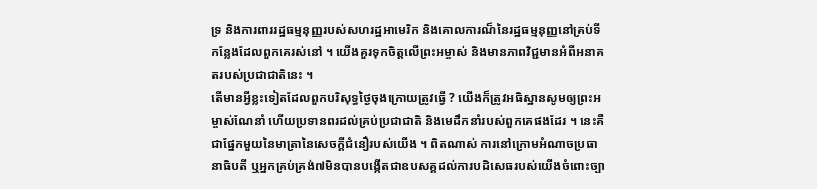ទ្រ និងការពាររដ្ឋធម្មនុញ្ញរបស់សហរដ្ឋអាមេរិក និងគោលការណ៏នៃរដ្ឋធម្មនុញ្ញនៅគ្រប់ទីកន្លែងដែលពួកគេរស់នៅ ។ យើងគួរទុកចិត្តលើព្រះអម្ចាស់ និងមានភាពវិជ្ជមានអំពីអនាគតរបស់ប្រជាជាតិនេះ ។
តើមានអ្វីខ្លះទៀតដែលពួកបរិសុទ្ធថ្ងៃចុងក្រោយត្រូវធ្វើ ? យើងក៏ត្រូវអធិស្ឋានសូមឲ្យព្រះអម្ចាស់ណែនាំ ហើយប្រទានពរដល់គ្រប់ប្រជាជាតិ និងមេដឹកនាំរបស់ពួកគេផងដែរ ។ នេះគឺជាផ្នែកមួយនៃមាត្រានៃសេចក្ដីជំនឿរបស់យើង ។ ពិតណាស់ ការនៅក្រោមអំណាចប្រធានាធិបតី ឬអ្នកគ្រប់គ្រង់៧មិនបានបង្កើតជាឧបសគ្គដល់ការបដិសេធរបស់យើងចំពោះច្បា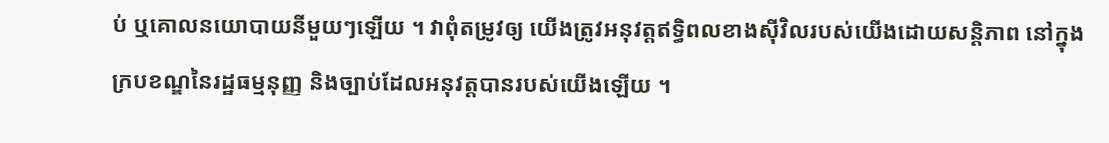ប់ ឬគោលនយោបាយនីមួយៗឡើយ ។ វាពុំតម្រូវឲ្យ យើងត្រូវអនុវត្តឥទ្ធិពលខាងស៊ីវិលរបស់យើងដោយសន្តិភាព នៅក្នុងក្របខណ្ឌនៃរដ្ឋធម្មនុញ្ញ និងច្បាប់ដែលអនុវត្តបានរបស់យើងឡើយ ។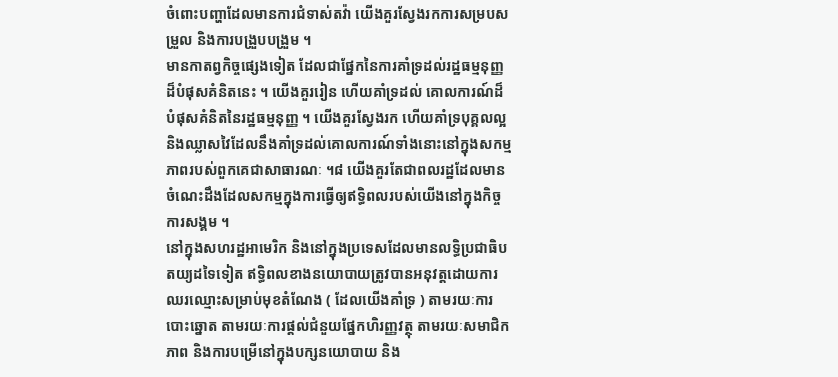ចំពោះបញ្ហាដែលមានការជំទាស់តវ៉ា យើងគួរស្វែងរកការសម្របសម្រួល និងការបង្រួបបង្រួម ។
មានកាតព្វកិច្ចផ្សេងទៀត ដែលជាផ្នែកនៃការគាំទ្រដល់រដ្ឋធម្មនុញ្ញដ៏បំផុសគំនិតនេះ ។ យើងគួររៀន ហើយគាំទ្រដល់ គោលការណ៍ដ៏បំផុសគំនិតនៃរដ្ឋធម្មនុញ្ញ ។ យើងគួរស្វែងរក ហើយគាំទ្របុគ្គលល្អ និងឈ្លាសវៃដែលនឹងគាំទ្រដល់គោលការណ៍ទាំងនោះនៅក្នុងសកម្មភាពរបស់ពួកគេជាសាធារណៈ ។៨ យើងគួរតែជាពលរដ្ឋដែលមានចំណេះដឹងដែលសកម្មក្នុងការធ្វើឲ្យឥទ្ធិពលរបស់យើងនៅក្នុងកិច្ចការសង្គម ។
នៅក្នុងសហរដ្ឋអាមេរិក និងនៅក្នុងប្រទេសដែលមានលទ្ធិប្រជាធិបតយ្យដទៃទៀត ឥទ្ធិពលខាងនយោបាយត្រូវបានអនុវត្តដោយការឈរឈ្មោះសម្រាប់មុខតំណែង ( ដែលយើងគាំទ្រ ) តាមរយៈការបោះឆ្នោត តាមរយៈការផ្តល់ជំនួយផ្នែកហិរញ្ញវត្ថុ តាមរយៈសមាជិកភាព និងការបម្រើនៅក្នុងបក្សនយោបាយ និង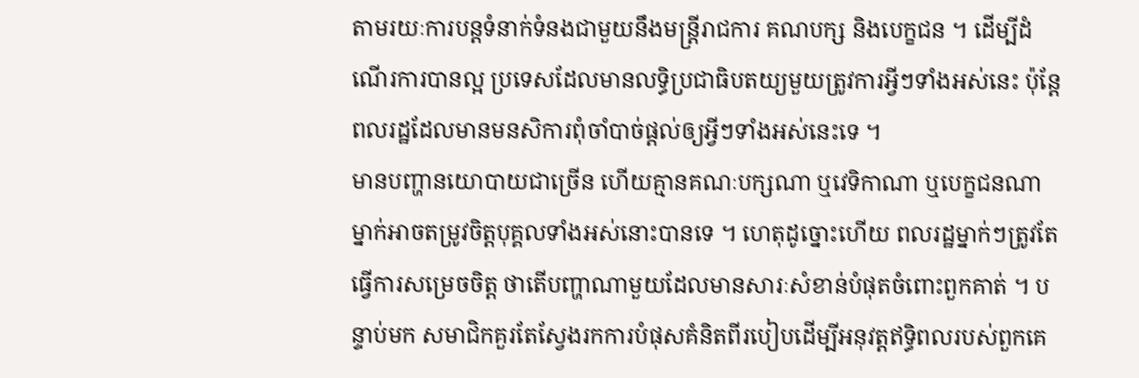តាមរយៈការបន្តទំនាក់ទំនងជាមួយនឹងមន្ដ្រីរាជការ គណបក្ស និងបេក្ខជន ។ ដើម្បីដំណើរការបានល្អ ប្រទេសដែលមានលទ្ធិប្រជាធិបតយ្យមួយត្រូវការអ្វីៗទាំងអស់នេះ ប៉ុន្តែពលរដ្ឋដែលមានមនសិការពុំចាំបាច់ផ្តល់ឲ្យអ្វីៗទាំងអស់នេះទេ ។
មានបញ្ហានយោបាយជាច្រើន ហើយគ្មានគណៈបក្សណា ឬវេទិកាណា ឬបេក្ខជនណាម្នាក់អាចតម្រូវចិត្តបុគ្គលទាំងអស់នោះបានទេ ។ ហេតុដូច្នោះហើយ ពលរដ្ឋម្នាក់ៗត្រូវតែធ្វើការសម្រេចចិត្ត ថាតើបញ្ហាណាមួយដែលមានសារៈសំខាន់បំផុតចំពោះពួកគាត់ ។ បន្ទាប់មក សមាជិកគួរតែស្វែងរកការបំផុសគំនិតពីរបៀបដើម្បីអនុវត្តឥទ្ធិពលរបស់ពួកគេ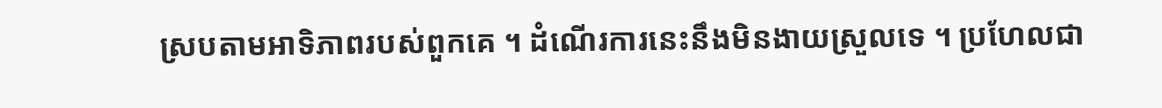ស្របតាមអាទិភាពរបស់ពួកគេ ។ ដំណើរការនេះនឹងមិនងាយស្រួលទេ ។ ប្រហែលជា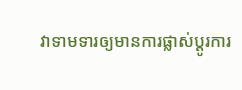វាទាមទារឲ្យមានការផ្លាស់ប្តូរការ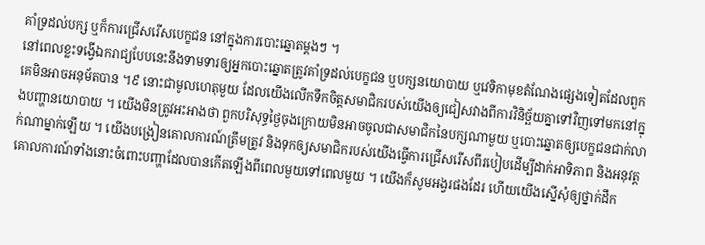គាំទ្រដល់បក្ស ឬក៏ការជ្រើសរើសបេក្ខជន នៅក្នុងការបោះឆ្នោតម្ដងៗ ។
នៅពេលខ្លះទង្វើឯករាជ្យបែបនេះនឹងទាមទារឲ្យអ្នកបោះឆ្នោតត្រូវគាំទ្រដល់បេក្ខជន ឬបក្សនយោបាយ ឬវេទិកាមុខតំណែងផ្សេងទៀតដែលពួកគេមិនអាចអនុម័តបាន ។៩ នោះជាមូលហេតុមួយ ដែលយើងលើកទឹកចិត្តសមាជិករបស់យើងឲ្យជៀសវាងពីការវិនិច្ឆ័យគ្នាទៅវិញទៅមកនៅក្នុងបញ្ហានយោបាយ ។ យើងមិនត្រូវអះអាងថា ពួកបរិសុទ្ធថ្ងៃចុងក្រោយមិនអាចចូលជាសមាជិកនៃបក្សណាមួយ ឬបោះឆ្នោតឲ្យបេក្ខជនជាក់លាក់ណាម្នាក់ឡើយ ។ យើងបង្រៀនគោលការណ៍ត្រឹមត្រូវ និងទុកឲ្យសមាជិករបស់យើងធ្វើការជ្រើសរើសពីរបៀបដើម្បីដាក់អាទិភាព និងអនុវត្តគោលការណ៍ទាំងនោះចំពោះបញ្ហាដែលបានកើតឡើងពីពេលមួយទៅពេលមួយ ។ យើងក៏សូមអង្វរផងដែរ ហើយយើងស្នើសុំឲ្យថ្នាក់ដឹក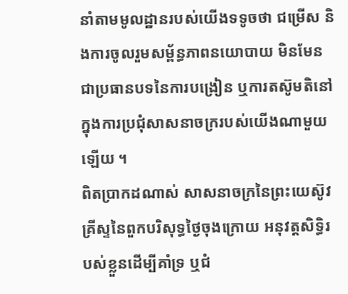នាំតាមមូលដ្ឋានរបស់យើងទទូចថា ជម្រើស និងការចូលរួមសម្ព័ន្ធភាពនយោបាយ មិនមែនជាប្រធានបទនៃការបង្រៀន ឬការតស៊ូមតិនៅក្នុងការប្រជុំសាសនាចក្ររបស់យើងណាមួយឡើយ ។
ពិតប្រាកដណាស់ សាសនាចក្រនៃព្រះយេស៊ូវគ្រីស្ទនៃពួកបរិសុទ្ធថ្ងៃចុងក្រោយ អនុវត្តសិទ្ធិរបស់ខ្លួនដើម្បីគាំទ្រ ឬជំ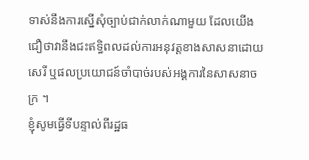ទាស់នឹងការស្នើសុំច្បាប់ជាក់លាក់ណាមួយ ដែលយើងជឿថាវានឹងជះឥទ្ធិពលដល់ការអនុវត្តខាងសាសនាដោយសេរី ឬផលប្រយោជន៍ចាំបាច់របស់អង្គការនៃសាសនាចក្រ ។
ខ្ញុំសូមធ្វើទីបន្ទាល់ពីរដ្ឋធ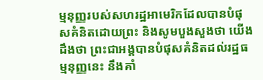ម្មនុញ្ញរបស់សហរដ្ឋអាមេរិកដែលបានបំផុសគំនិតដោយព្រះ និងសូមបួងសួងថា យើងដឹងថា ព្រះជាអង្គបានបំផុសគំនិតដល់រដ្ឋធម្មនុញ្ញនេះ នឹងគាំ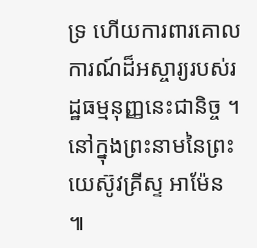ទ្រ ហើយការពារគោលការណ៍ដ៏អស្ចារ្យរបស់រដ្ឋធម្មនុញ្ញនេះជានិច្ច ។ នៅក្នុងព្រះនាមនៃព្រះយេស៊ូវគ្រីស្ទ អាម៉ែន ៕